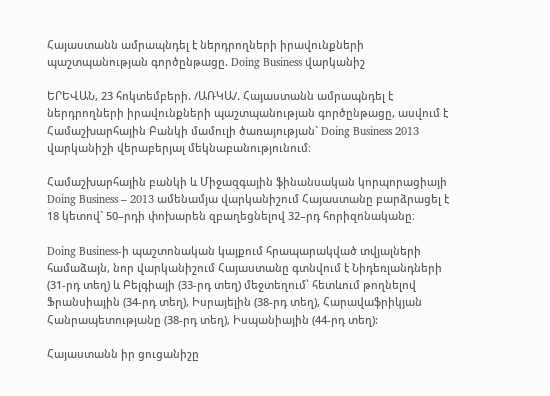Հայաստանն ամրապնդել է ներդրողների իրավունքների պաշտպանության գործընթացը. Doing Business վարկանիշ

ԵՐԵՎԱՆ, 23 հոկտեմբերի. /ԱՌԿԱ/. Հայաստանն ամրապնդել է ներդրողների իրավունքների պաշտպանության գործընթացը, ասվում է Համաշխարհային Բանկի մամուլի ծառայության` Doing Business 2013 վարկանիշի վերաբերյալ մեկնաբանությունում։

Համաշխարհային բանկի և Միջազգային ֆինանսական կորպորացիայի Doing Business – 2013 ամենամյա վարկանիշում Հայաստանը բարձրացել է 18 կետով` 50–րդի փոխարեն զբաղեցնելով 32–րդ հորիզոնականը։

Doing Business-ի պաշտոնական կայքում հրապարակված տվյալների համաձայն, նոր վարկանիշում Հայաստանը գտնվում է Նիդեռլանդների (31-րդ տեղ) և Բելգիայի (33-րդ տեղ) մեջտեղում՝ հետևում թողնելով Ֆրանսիային (34-րդ տեղ), Իսրայելին (38-րդ տեղ), Հարավաֆրիկյան Հանրապետությանը (38-րդ տեղ), Իսպանիային (44-րդ տեղ):

Հայաստանն իր ցուցանիշը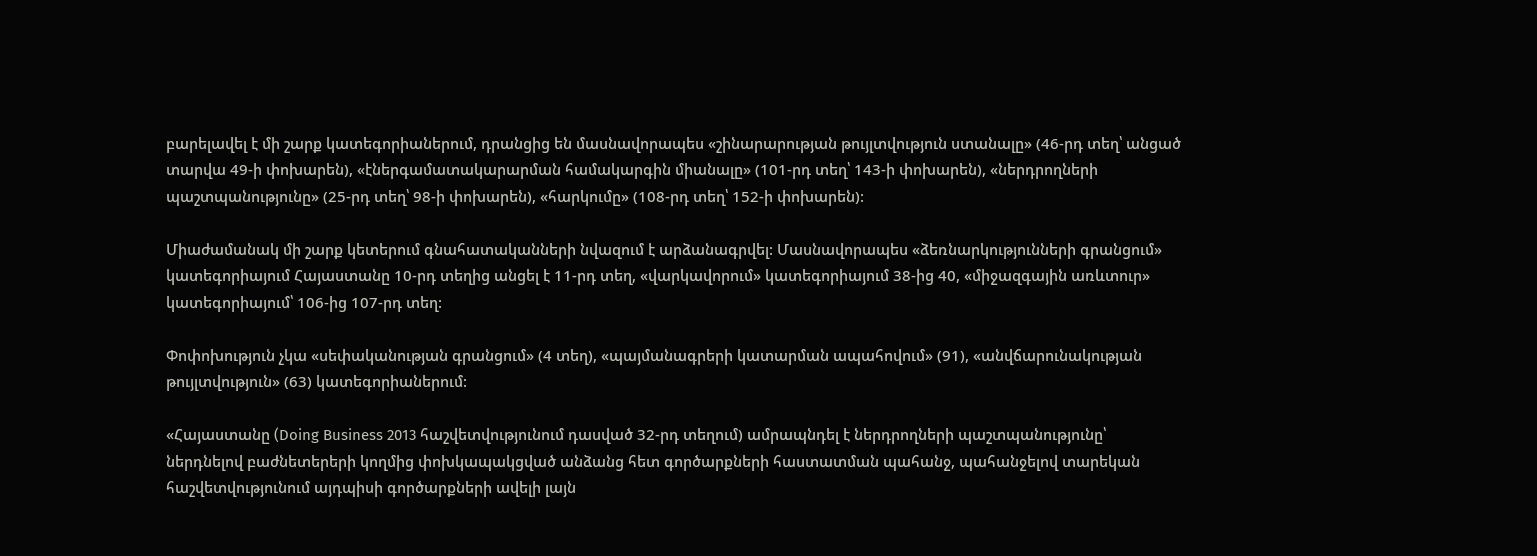բարելավել է մի շարք կատեգորիաներում, դրանցից են մասնավորապես «շինարարության թույլտվություն ստանալը» (46-րդ տեղ՝ անցած տարվա 49-ի փոխարեն), «էներգամատակարարման համակարգին միանալը» (101-րդ տեղ՝ 143-ի փոխարեն), «ներդրողների պաշտպանությունը» (25-րդ տեղ՝ 98-ի փոխարեն), «հարկումը» (108-րդ տեղ՝ 152-ի փոխարեն):

Միաժամանակ մի շարք կետերում գնահատականների նվազում է արձանագրվել: Մասնավորապես «ձեռնարկությունների գրանցում» կատեգորիայում Հայաստանը 10-րդ տեղից անցել է 11-րդ տեղ, «վարկավորում» կատեգորիայում 38-ից 40, «միջազգային առևտուր» կատեգորիայում՝ 106-ից 107-րդ տեղ:

Փոփոխություն չկա «սեփականության գրանցում» (4 տեղ), «պայմանագրերի կատարման ապահովում» (91), «անվճարունակության թույլտվություն» (63) կատեգորիաներում:

«Հայաստանը (Doing Business 2013 հաշվետվությունում դասված 32-րդ տեղում) ամրապնդել է ներդրողների պաշտպանությունը՝ ներդնելով բաժնետերերի կողմից փոխկապակցված անձանց հետ գործարքների հաստատման պահանջ, պահանջելով տարեկան հաշվետվությունում այդպիսի գործարքների ավելի լայն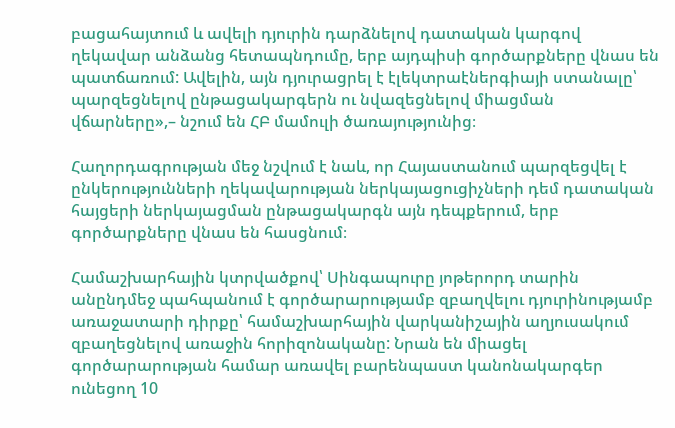բացահայտում և ավելի դյուրին դարձնելով դատական կարգով ղեկավար անձանց հետապնդումը, երբ այդպիսի գործարքները վնաս են պատճառում: Ավելին, այն դյուրացրել է էլեկտրաէներգիայի ստանալը՝ պարզեցնելով ընթացակարգերն ու նվազեցնելով միացման վճարները»,– նշում են ՀԲ մամուլի ծառայությունից։

Հաղորդագրության մեջ նշվում է նաև, որ Հայաստանում պարզեցվել է ընկերությունների ղեկավարության ներկայացուցիչների դեմ դատական հայցերի ներկայացման ընթացակարգն այն դեպքերում, երբ գործարքները վնաս են հասցնում։

Համաշխարհային կտրվածքով՝ Սինգապուրը յոթերորդ տարին անընդմեջ պահպանում է գործարարությամբ զբաղվելու դյուրինությամբ առաջատարի դիրքը՝ համաշխարհային վարկանիշային աղյուսակում զբաղեցնելով առաջին հորիզոնականը: Նրան են միացել գործարարության համար առավել բարենպաստ կանոնակարգեր ունեցող 10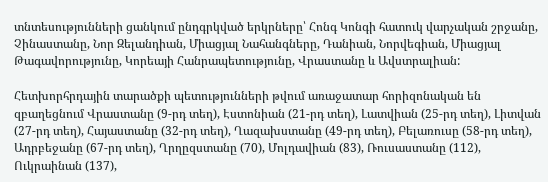տնտեսությունների ցանկում ընդգրկված երկրները՝ Հոնգ Կոնգի հատուկ վարչական շրջանը, Չինաստանը, Նոր Զելանդիան, Միացյալ Նահանգները, Դանիան, Նորվեգիան, Միացյալ Թագավորությունը, Կորեայի Հանրապետությունը, Վրաստանը և Ավստրալիան:

Հետխորհրդային տարածքի պետությունների թվում առաջատար հորիզոնական են զբաղեցնում Վրաստանը (9-րդ տեղ), Էստոնիան (21-րդ տեղ), Լատվիան (25-րդ տեղ), Լիտվան (27-րդ տեղ), Հայաստանը (32-րդ տեղ), Ղազախստանը (49-րդ տեղ), Բելառուսը (58-րդ տեղ), Ադրբեջանը (67-րդ տեղ), Ղրղըզստանը (70), Մոլդավիան (83), Ռուսաստանը (112), Ուկրաինան (137),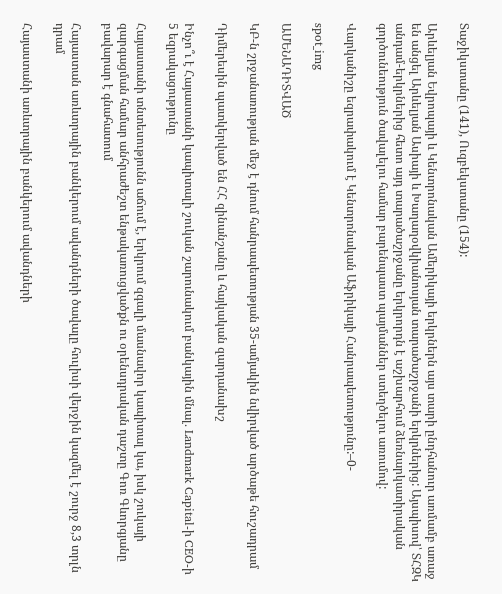Տաջիկստանը (141), Ուզբեկստանը (154):

Արևելյան Եվրոպայի և Կենտրոնական Ամերիկայի երկրներն այս տարի ընդհանուր առմամբ առաջ են անցել Արևելյան Ասիայի և Խաղաղօվկիանոսյան տարածաշրջանի երկրներից: Այսպիսով՝ ՏՀԶԿ անդամ-երկրներից հետո այդ տարածաշրջանը երկրորդն է աշխարհում ձեռնարկատիրական գործունեություն ծավալելու համար բարենպաստ պայմաններ ստեղծելու առումով:

Վարկանիշը եզրափակում է Կենտրոնական Աֆրիկայի Հանրապետությունը:–0-

spot_img

ԱՄԵՆԱԴԻՏՎԱԾ

ԿԲ-ն շրջանառության մեջ է դնում հանրապետության 35-ամյակին նվիրված արծաթե հուշադրամ

Դիմերեսին պատկերված են ՀՀ զինանշանը և հայկական զարդանախշ

Ինչո՞ւ է Հայաստանի կապիտալի շուկան շարունակում բանկային մնալ․ Landmark Capital-ի CEO-ի 5 եզրակացությունը

Հայաստանի տնտեսությունն աճում է, երկրում զգալի մասնավոր կապիտալ կա, իսկ շուկայի զարգացման համար անհրաժեշտ ենթակառուցվածքն ու օրենսդրական դաշտը Գոռ Գևորգյանը բավարար է գնահատում

Հայաստան առևտրային բանկերում ավանդների ծավալը հուլիսի վերջին կազմել է շուրջ 8,3 տրլն դրամ

Հայաստանի առևտրային բանկերում ավանդների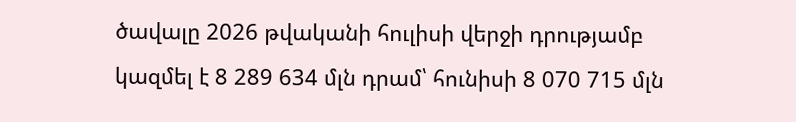ծավալը 2026 թվականի հուլիսի վերջի դրությամբ կազմել է 8 289 634 մլն դրամ՝ հունիսի 8 070 715 մլն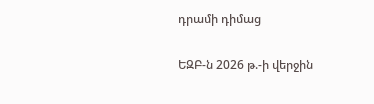դրամի դիմաց

ԵԶԲ-ն 2026 թ.-ի վերջին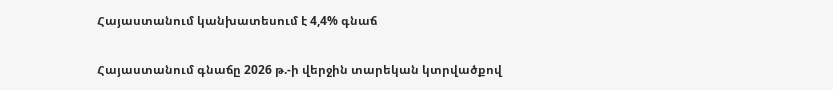Հայաստանում կանխատեսում է 4,4% գնաճ

Հայաստանում գնաճը 2026 թ.-ի վերջին տարեկան կտրվածքով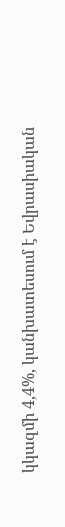կկազմի 4,4%, կանխատեսում է Եվրասիական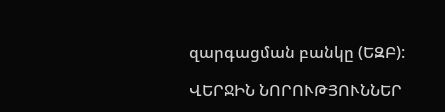զարգացման բանկը (ԵԶԲ):

ՎԵՐՋԻՆ ՆՈՐՈՒԹՅՈՒՆՆԵՐ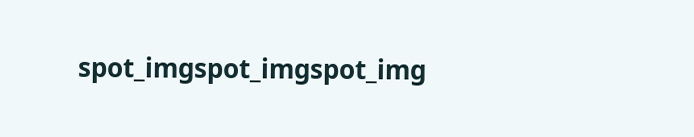spot_imgspot_imgspot_img